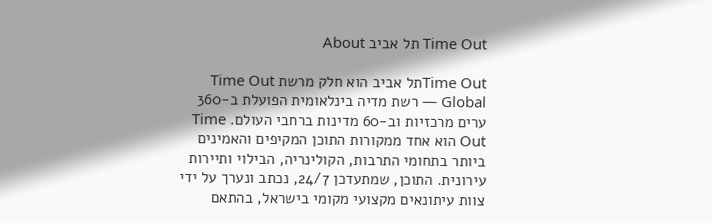Time Out תל אביב About

Time Outתל אביב הוא חלק מרשת Time Out Global — רשת מדיה בינלאומית הפועלת ב-360 ערים מרכזיות וב-60 מדינות ברחבי העולם. Time Out הוא אחד ממקורות התוכן המקיפים והאמינים ביותר בתחומי התרבות, הקולינריה, הבילוי ותיירות עירונית. התוכן, שמתעדכן 24/7, נכתב ונערך על ידי צוות עיתונאים מקצועי מקומי בישראל, בהתאם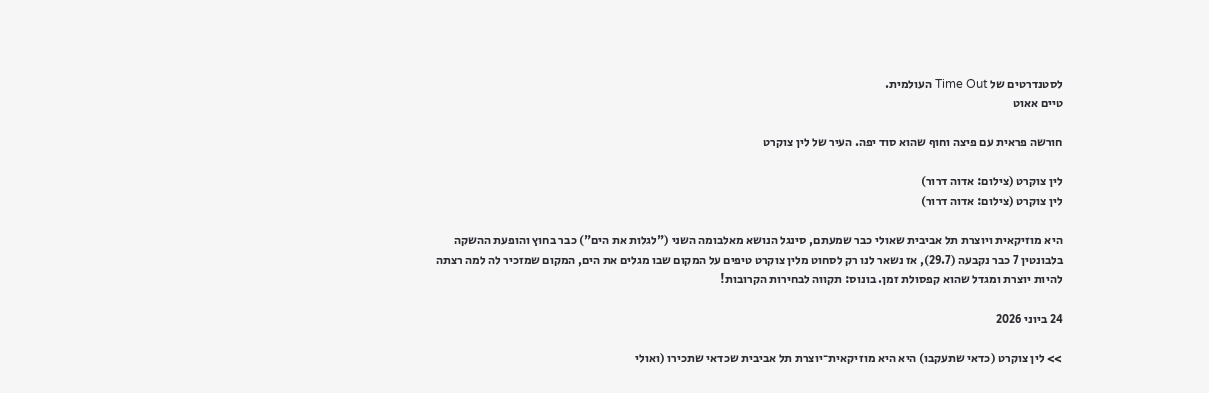לסטנדרטים של Time Out העולמית.
טיים אאוט

חורשה פראית עם פיצה וחוף שהוא סוד יפה. העיר של לין צוקרט

לין צוקרט (צילום: אדוה דרור)
לין צוקרט (צילום: אדוה דרור)

היא מוזיקאית ויוצרת תל אביבית שאולי כבר שמעתם, סינגל הנושא מאלבומה השני ("לגלות את הים") כבר בחוץ והופעת ההשקה בלבונטין 7 כבר נקבעה (29.7), אז נשאר לנו רק לסחוט מלין צוקרט טיפים על המקום שבו מגלים את הים, המקום שמזכיר לה למה רצתה להיות יוצרת ומגדל שהוא קפסולת זמן. בונוס: תקווה לבחירות הקרובות!

24 ביוני 2026

>> לין צוקרט (כדאי שתעקבו) היא היא מוזיקאית־יוצרת תל אביבית שכדאי שתכירו (ואולי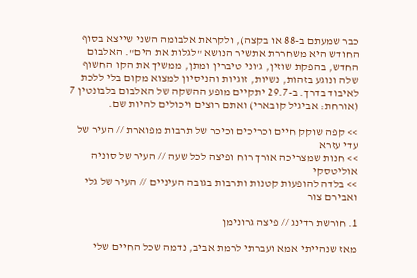כבר שמעתם ב-88 או בקצה), ולקראת אלבומה השני שייצא בסוף החודש היא משחררת אתשיר הנושא "לגלות את הים". האלבום החדש, בהפקת שוזין, ג'וני טיברין ומתן, ממשיך את הקו החשוף שלה ונוגע בזהות, נשיות, זוגיות והניסיון למצוא מקום בלי ללכת לאיבוד בדרך. ב-29.7 יתקיים מופע ההשקה של האלבום בלבונטין 7 (אורחת: אביגיל קובארי) ואתם רוצים ויכולים להיות שם.

>> קפה שוקק חיים וכריכים וכיכר של תרבות מפוארת // העיר של עדי עזרא
>> חנות שמצריכה אורך רוח ופיצה לכל שעה // העיר של סוניה אוליטסקי
>> בלדה להופעות קטנות ותרבות בגובה העיניים // העיר של גלי ואבירם צור

1. חורשת רדינג // פיצה גרונימן

מאז שנהייתי אמא ועברתי לרמת אביב, נדמה שכל החיים שלי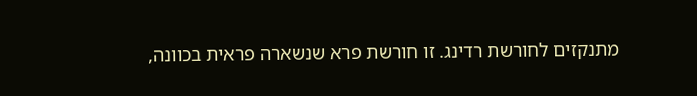מתנקזים לחורשת רדינג. זו חורשת פרא שנשארה פראית בכוונה,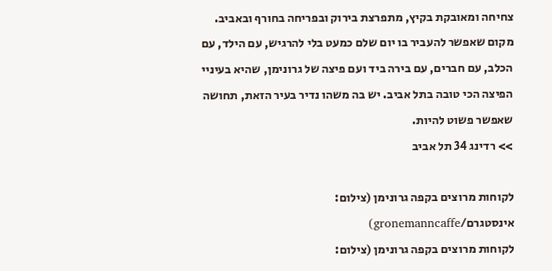צחיחה ומאובקת בקיץ, מתפרצת בירוק ובפריחה בחורף ובאביב. מקום שאפשר להעביר בו יום שלם כמעט בלי להרגיש, עם הילד, עם הכלב, עם חברים, עם בירה ביד ועם פיצה של גרונימן, שהיא בעיניי הפיצה הכי טובה בתל אביב. יש בה משהו נדיר בעיר הזאת, תחושה שאפשר פשוט להיות.
>> רדינג 34 תל אביב

לקוחות מרוצים בקפה גרונימן (צילום: אינסטגרם/gronemanncaffe)
לקוחות מרוצים בקפה גרונימן (צילום: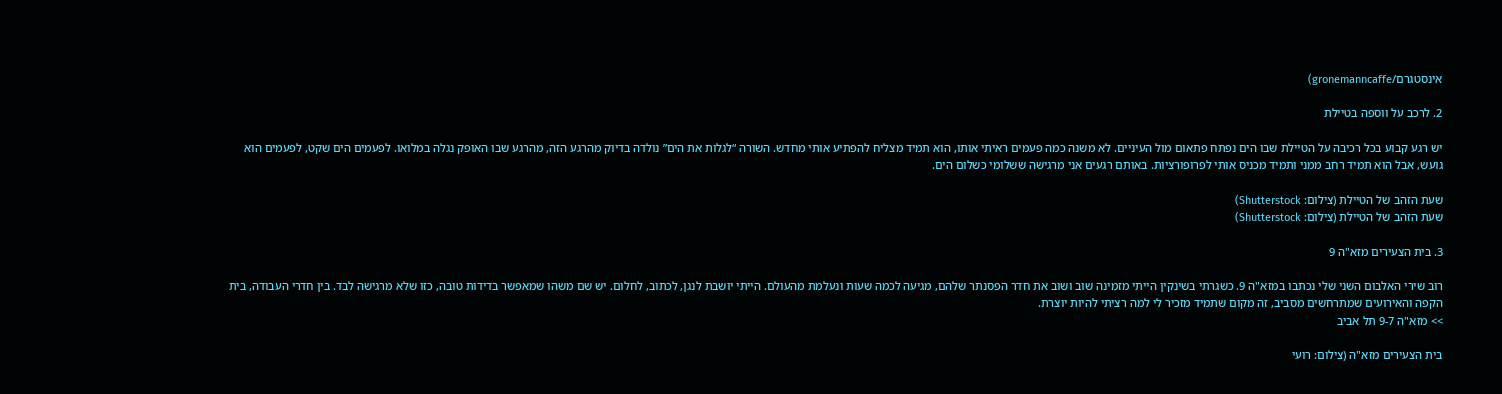אינסטגרם/gronemanncaffe)

2. לרכב על ווספה בטיילת

יש רגע קבוע בכל רכיבה על הטיילת שבו הים נפתח פתאום מול העיניים. לא משנה כמה פעמים ראיתי אותו, הוא תמיד מצליח להפתיע אותי מחדש. השורה “לגלות את הים” נולדה בדיוק מהרגע הזה, מהרגע שבו האופק נגלה במלואו. לפעמים הים שקט, לפעמים הוא גועש, אבל הוא תמיד רחב ממני ותמיד מכניס אותי לפרופורציות. באותם רגעים אני מרגישה ששלומי כשלום הים.

שעת הזהב של הטיילת (צילום: Shutterstock)
שעת הזהב של הטיילת (צילום: Shutterstock)

3. בית הצעירים מזא"ה 9

רוב שירי האלבום השני שלי נכתבו במזא"ה 9. כשגרתי בשינקין הייתי מזמינה שוב ושוב את חדר הפסנתר שלהם, מגיעה לכמה שעות ונעלמת מהעולם. הייתי יושבת לנגן, לכתוב, לחלום. יש שם משהו שמאפשר בדידות טובה, כזו שלא מרגישה לבד. בין חדרי העבודה, בית הקפה והאירועים שמתרחשים מסביב, זה מקום שתמיד מזכיר לי למה רציתי להיות יוצרת.
>> מזא"ה 9-7 תל אביב

בית הצעירים מזא"ה (צילום: רועי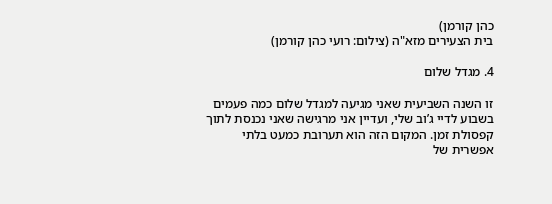כהן קורמן)
בית הצעירים מזא"ה (צילום: רועי כהן קורמן)

4. מגדל שלום

זו השנה השביעית שאני מגיעה למגדל שלום כמה פעמים בשבוע לדיי ג’וב שלי, ועדיין אני מרגישה שאני נכנסת לתוך קפסולת זמן. המקום הזה הוא תערובת כמעט בלתי אפשרית של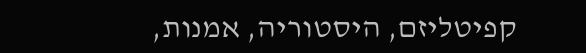קפיטליזם, היסטוריה, אמנות,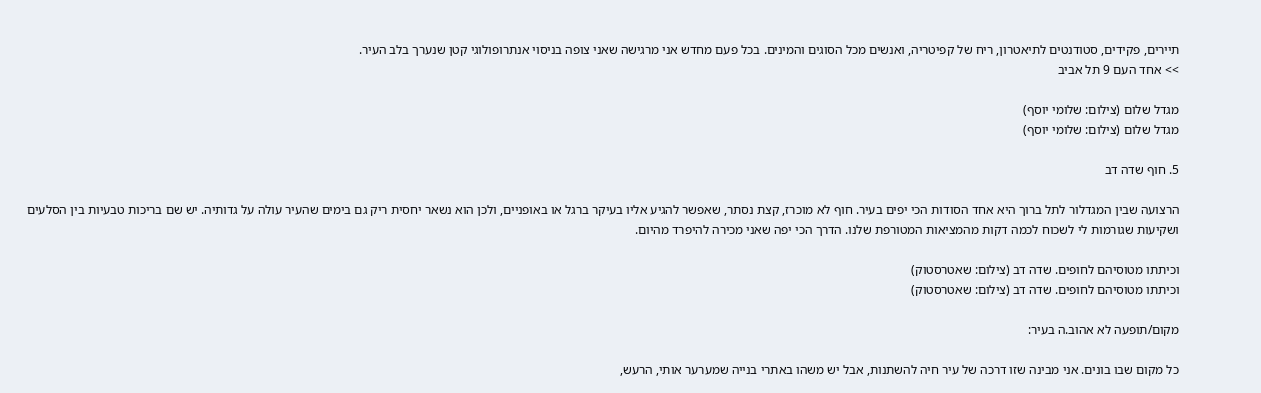תיירים, פקידים, סטודנטים לתיאטרון, ריח של קפיטריה, ואנשים מכל הסוגים והמינים. בכל פעם מחדש אני מרגישה שאני צופה בניסוי אנתרופולוגי קטן שנערך בלב העיר.
>> אחד העם 9 תל אביב

מגדל שלום (צילום: שלומי יוסף)
מגדל שלום (צילום: שלומי יוסף)

5. חוף שדה דב

הרצועה שבין המגדלור לתל ברוך היא אחד הסודות הכי יפים בעיר. חוף לא מוכרז, קצת נסתר, שאפשר להגיע אליו בעיקר ברגל או באופניים, ולכן הוא נשאר יחסית ריק גם בימים שהעיר עולה על גדותיה. יש שם בריכות טבעיות בין הסלעים ושקיעות שגורמות לי לשכוח לכמה דקות מהמציאות המטורפת שלנו. הדרך הכי יפה שאני מכירה להיפרד מהיום.

וכיתתו מטוסיהם לחופים. שדה דב (צילום: שאטרסטוק)
וכיתתו מטוסיהם לחופים. שדה דב (צילום: שאטרסטוק)

מקום/תופעה לא אהוב.ה בעיר:

כל מקום שבו בונים. אני מבינה שזו דרכה של עיר חיה להשתנות, אבל יש משהו באתרי בנייה שמערער אותי, הרעש,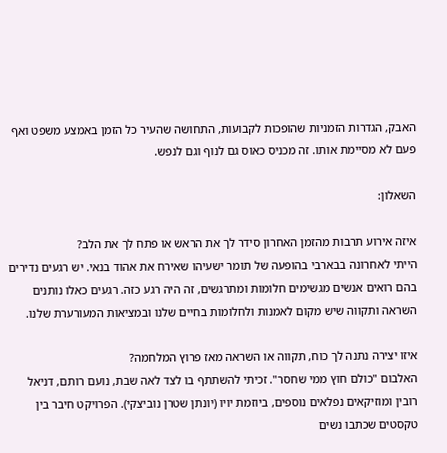האבק, הגדרות הזמניות שהופכות לקבועות, התחושה שהעיר כל הזמן באמצע משפט ואף פעם לא מסיימת אותו. זה מכניס כאוס גם לנוף וגם לנפש.

השאלון:

איזה אירוע תרבות מהזמן האחרון סידר לך את הראש או פתח לך את הלב?
הייתי לאחרונה בבארבי בהופעה של תומר ישעיהו שאירח את אהוד בנאי. יש רגעים נדירים בהם רואים אנשים מגשימים חלומות ומתרגשים, זה היה רגע כזה. רגעים כאלו נותנים השראה ותקווה שיש מקום לאמנות ולחלומות בחיים שלנו ובמציאות המעורערת שלנו.

איזו יצירה נתנה לך כוח, תקווה או השראה מאז פרוץ המלחמה?
האלבום "כולם חוץ ממי שחסר". זכיתי להשתתף בו לצד לאה שבת, נועם רותם, דניאל רובין ומוזיקאים נפלאים נוספים, ביוזמת יויו (יונתן שטרן נוביצקי). הפרויקט חיבר בין טקסטים שכתבו נשים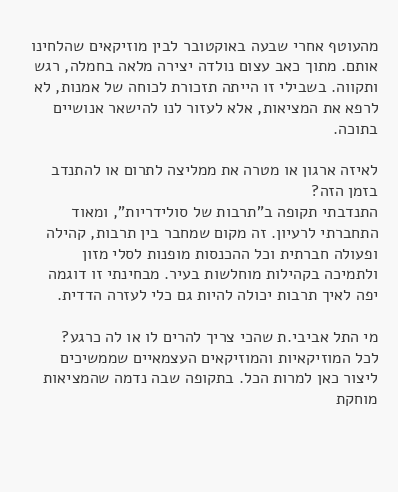מהעוטף אחרי שבעה באוקטובר לבין מוזיקאים שהלחינו אותם. מתוך כאב עצום נולדה יצירה מלאה בחמלה, רגש ותקווה. בשבילי זו הייתה תזכורת לכוחה של אמנות, לא לרפא את המציאות, אלא לעזור לנו להישאר אנושיים בתוכה.

לאיזה ארגון או מטרה את ממליצה לתרום או להתנדב בזמן הזה?
התנדבתי תקופה ב"תרבות של סולידריות", ומאוד התחברתי לרעיון. זה מקום שמחבר בין תרבות, קהילה ופעולה חברתית וכל ההכנסות מופנות לסלי מזון ולתמיכה בקהילות מוחלשות בעיר. מבחינתי זו דוגמה יפה לאיך תרבות יכולה להיות גם כלי לעזרה הדדית.

מי התל אביבי.ת שהכי צריך להרים לו או לה כרגע?
לכל המוזיקאיות והמוזיקאים העצמאיים שממשיכים ליצור כאן למרות הכל. בתקופה שבה נדמה שהמציאות מוחקת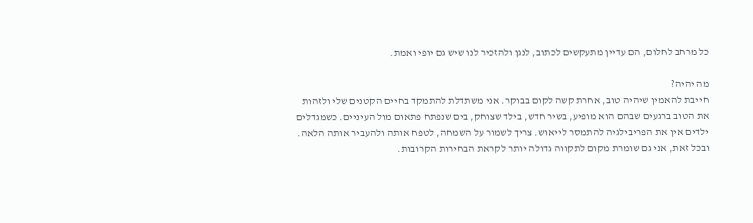כל מרחב לחלום, הם עדיין מתעקשים לכתוב, לנגן ולהזכיר לנו שיש גם יופי ואמת.

מה יהיה?
חייבת להאמין שיהיה טוב, אחרת קשה לקום בבוקר. אני משתדלת להתמקד בחיים הקטנים שלי ולזהות את הטוב ברגעים שבהם הוא מופיע, בשיר חדש, בילד שצוחק, בים שנפתח פתאום מול העיניים. כשמגדלים ילדים אין את הפריבילגיה להתמסר לייאוש. צריך לשמור על השמחה, לטפח אותה ולהעביר אותה הלאה. ובכל זאת, אני גם שומרת מקום לתקווה גדולה יותר לקראת הבחירות הקרובות.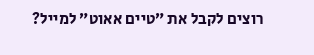רוצים לקבל את ״טיים אאוט״ למייל?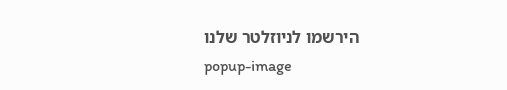הירשמו לניוזלטר שלנו
popup-image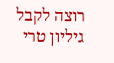רוצה לקבל גיליון טרי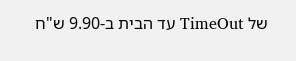של TimeOut עד הבית ב-9.90 ש"ח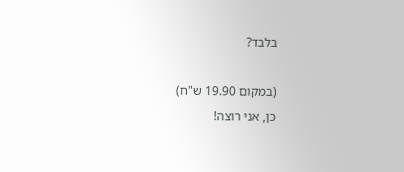בלבד?

(במקום 19.90 ש"ח)
כן, אני רוצה!